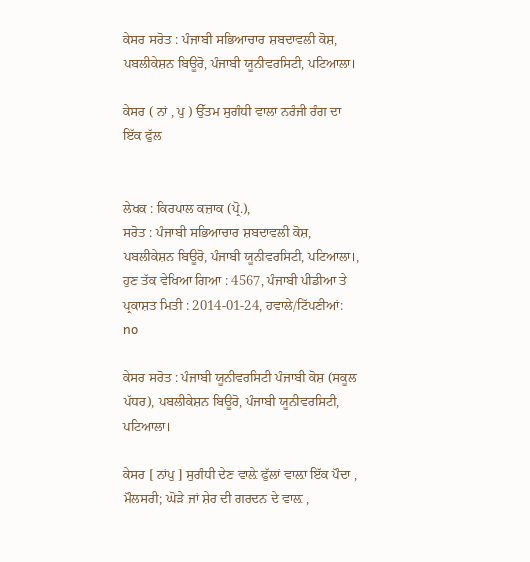ਕੇਸਰ ਸਰੋਤ : ਪੰਜਾਬੀ ਸਭਿਆਚਾਰ ਸ਼ਬਦਾਵਲੀ ਕੋਸ਼, ਪਬਲੀਕੇਸ਼ਨ ਬਿਊਰੋ, ਪੰਜਾਬੀ ਯੂਨੀਵਰਸਿਟੀ, ਪਟਿਆਲਾ।

ਕੇਸਰ ( ਨਾਂ , ਪੁ ) ਉੱਤਮ ਸੁਗੰਧੀ ਵਾਲਾ ਨਰੰਜੀ ਰੰਗ ਦਾ ਇੱਕ ਫੁੱਲ


ਲੇਖਕ : ਕਿਰਪਾਲ ਕਜ਼ਾਕ (ਪ੍ਰੋ.),
ਸਰੋਤ : ਪੰਜਾਬੀ ਸਭਿਆਚਾਰ ਸ਼ਬਦਾਵਲੀ ਕੋਸ਼, ਪਬਲੀਕੇਸ਼ਨ ਬਿਊਰੋ, ਪੰਜਾਬੀ ਯੂਨੀਵਰਸਿਟੀ, ਪਟਿਆਲਾ।, ਹੁਣ ਤੱਕ ਵੇਖਿਆ ਗਿਆ : 4567, ਪੰਜਾਬੀ ਪੀਡੀਆ ਤੇ ਪ੍ਰਕਾਸ਼ਤ ਮਿਤੀ : 2014-01-24, ਹਵਾਲੇ/ਟਿੱਪਣੀਆਂ: no

ਕੇਸਰ ਸਰੋਤ : ਪੰਜਾਬੀ ਯੂਨੀਵਰਸਿਟੀ ਪੰਜਾਬੀ ਕੋਸ਼ (ਸਕੂਲ ਪੱਧਰ), ਪਬਲੀਕੇਸ਼ਨ ਬਿਊਰੋ, ਪੰਜਾਬੀ ਯੂਨੀਵਰਸਿਟੀ, ਪਟਿਆਲਾ।

ਕੇਸਰ [ ਨਾਂਪੁ ] ਸੁਗੰਧੀ ਦੇਣ ਵਾਲ਼ੇ ਫੁੱਲਾਂ ਵਾਲ਼ਾ ਇੱਕ ਪੌਦਾ , ਮੌਲਸਰੀ; ਘੋੜੇ ਜਾਂ ਸ਼ੇਰ ਦੀ ਗਰਦਨ ਦੇ ਵਾਲ਼ ,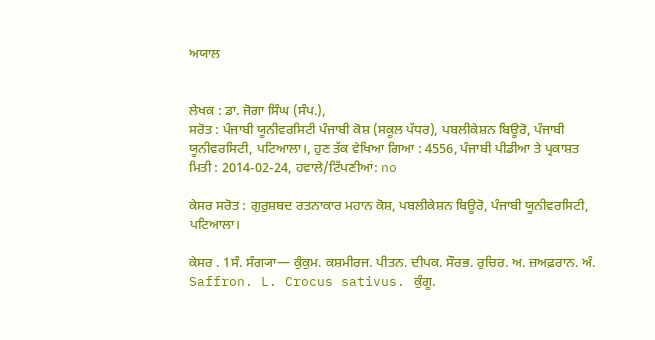ਅਯਾਲ


ਲੇਖਕ : ਡਾ. ਜੋਗਾ ਸਿੰਘ (ਸੰਪ.),
ਸਰੋਤ : ਪੰਜਾਬੀ ਯੂਨੀਵਰਸਿਟੀ ਪੰਜਾਬੀ ਕੋਸ਼ (ਸਕੂਲ ਪੱਧਰ), ਪਬਲੀਕੇਸ਼ਨ ਬਿਊਰੋ, ਪੰਜਾਬੀ ਯੂਨੀਵਰਸਿਟੀ, ਪਟਿਆਲਾ।, ਹੁਣ ਤੱਕ ਵੇਖਿਆ ਗਿਆ : 4556, ਪੰਜਾਬੀ ਪੀਡੀਆ ਤੇ ਪ੍ਰਕਾਸ਼ਤ ਮਿਤੀ : 2014-02-24, ਹਵਾਲੇ/ਟਿੱਪਣੀਆਂ: no

ਕੇਸਰ ਸਰੋਤ : ਗੁਰੁਸ਼ਬਦ ਰਤਨਾਕਾਰ ਮਹਾਨ ਕੋਸ਼, ਪਬਲੀਕੇਸ਼ਨ ਬਿਊਰੋ, ਪੰਜਾਬੀ ਯੂਨੀਵਰਸਿਟੀ, ਪਟਿਆਲਾ।

ਕੇਸਰ . 1ਸੰ. ਸੰਗ੍ਯਾ— ਕੁੰਕੁਮ. ਕਸ਼ਮੀਰਜ. ਪੀਤਨ. ਦੀਪਕ. ਸੌਰਭ. ਰੁਚਿਰ. ਅ. ਜ਼ਅਫ਼ਰਾਨ. ਅੰ. Saffron. L. Crocus sativus. ਕੁੰਗੂ.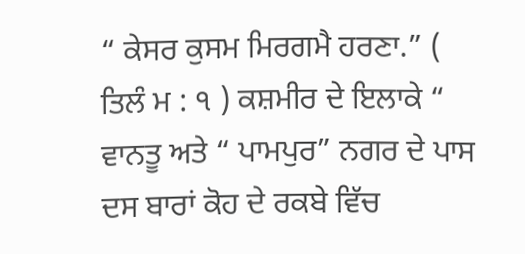“ ਕੇਸਰ ਕੁਸਮ ਮਿਰਗਮੈ ਹਰਣਾ.” ( ਤਿਲੰ ਮ : ੧ ) ਕਸ਼ਮੀਰ ਦੇ ਇਲਾਕੇ “ ਵਾਨਤੂ ਅਤੇ “ ਪਾਮਪੁਰ” ਨਗਰ ਦੇ ਪਾਸ ਦਸ ਬਾਰਾਂ ਕੋਹ ਦੇ ਰਕਬੇ ਵਿੱਚ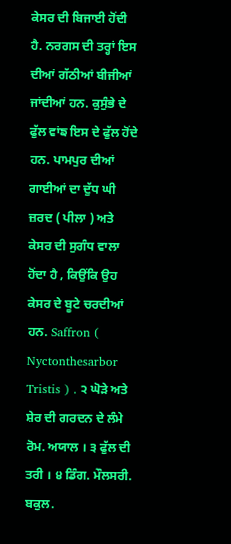ਕੇਸਰ ਦੀ ਬਿਜਾਈ ਹੋਂਦੀ ਹੈ. ਨਰਗਸ ਦੀ ਤਰ੍ਹਾਂ ਇਸ ਦੀਆਂ ਗੱਠੀਆਂ ਬੀਜੀਆਂ ਜਾਂਦੀਆਂ ਹਨ. ਕੁਸੁੰਭੇ ਦੇ ਫੁੱਲ ਵਾਂਙ ਇਸ ਦੇ ਫੁੱਲ ਹੋਂਦੇ ਹਨ. ਪਾਮਪੁਰ ਦੀਆਂ ਗਾਈਆਂ ਦਾ ਦੁੱਧ ਘੀ ਜ਼ਰਦ ( ਪੀਲਾ ) ਅਤੇ ਕੇਸਰ ਦੀ ਸੁਗੰਧ ਵਾਲਾ ਹੋਂਦਾ ਹੈ , ਕਿਉਂਕਿ ਉਹ ਕੇਸਰ ਦੇ ਬੂਟੇ ਚਰਦੀਆਂ ਹਨ. Saffron ( Nyctonthesarbor Tristis ) . ੨ ਘੋੜੇ ਅਤੇ ਸ਼ੇਰ ਦੀ ਗਰਦਨ ਦੇ ਲੰਮੇ ਰੋਮ. ਅਯਾਲ । ੩ ਫੁੱਲ ਦੀ ਤਰੀ । ੪ ਡਿੰਗ. ਮੌਲਸਰੀ. ਬਕੁਲ.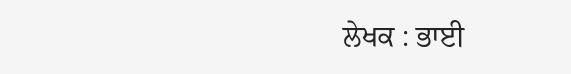ਲੇਖਕ : ਭਾਈ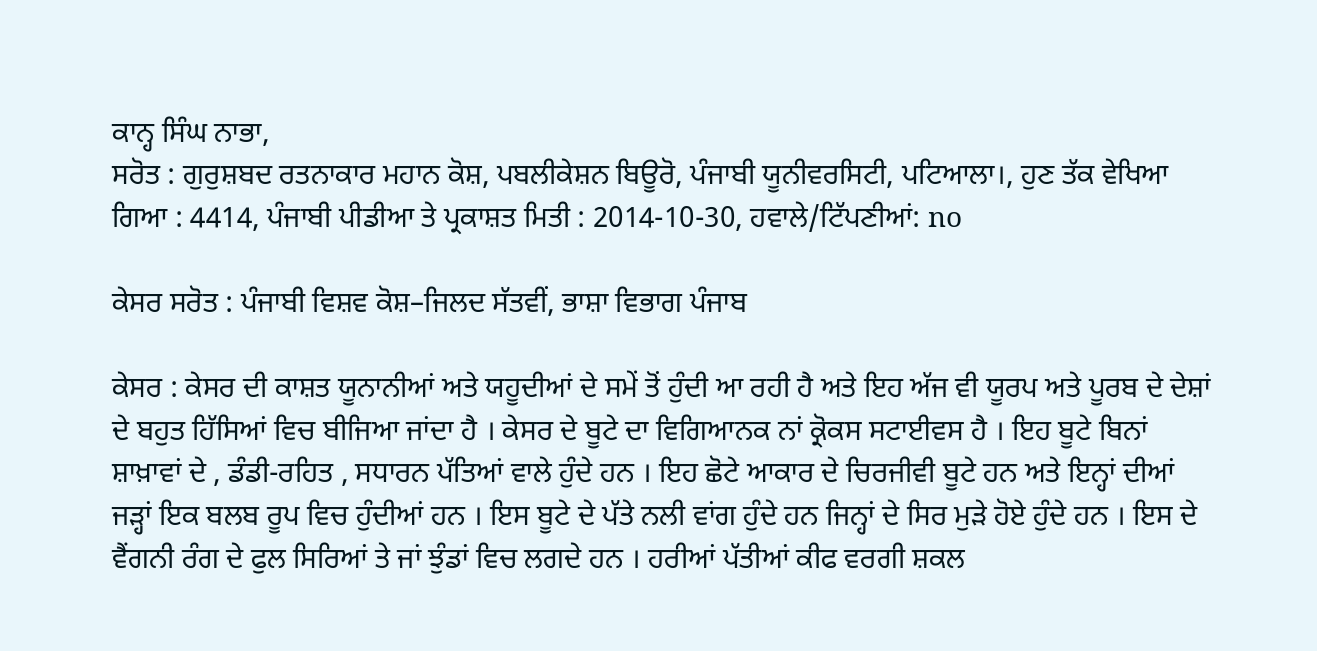ਕਾਨ੍ਹ ਸਿੰਘ ਨਾਭਾ,
ਸਰੋਤ : ਗੁਰੁਸ਼ਬਦ ਰਤਨਾਕਾਰ ਮਹਾਨ ਕੋਸ਼, ਪਬਲੀਕੇਸ਼ਨ ਬਿਊਰੋ, ਪੰਜਾਬੀ ਯੂਨੀਵਰਸਿਟੀ, ਪਟਿਆਲਾ।, ਹੁਣ ਤੱਕ ਵੇਖਿਆ ਗਿਆ : 4414, ਪੰਜਾਬੀ ਪੀਡੀਆ ਤੇ ਪ੍ਰਕਾਸ਼ਤ ਮਿਤੀ : 2014-10-30, ਹਵਾਲੇ/ਟਿੱਪਣੀਆਂ: no

ਕੇਸਰ ਸਰੋਤ : ਪੰਜਾਬੀ ਵਿਸ਼ਵ ਕੋਸ਼–ਜਿਲਦ ਸੱਤਵੀਂ, ਭਾਸ਼ਾ ਵਿਭਾਗ ਪੰਜਾਬ

ਕੇਸਰ : ਕੇਸਰ ਦੀ ਕਾਸ਼ਤ ਯੂਨਾਨੀਆਂ ਅਤੇ ਯਹੂਦੀਆਂ ਦੇ ਸਮੇਂ ਤੋਂ ਹੁੰਦੀ ਆ ਰਹੀ ਹੈ ਅਤੇ ਇਹ ਅੱਜ ਵੀ ਯੂਰਪ ਅਤੇ ਪੂਰਬ ਦੇ ਦੇਸ਼ਾਂ ਦੇ ਬਹੁਤ ਹਿੱਸਿਆਂ ਵਿਚ ਬੀਜਿਆ ਜਾਂਦਾ ਹੈ । ਕੇਸਰ ਦੇ ਬੂਟੇ ਦਾ ਵਿਗਿਆਨਕ ਨਾਂ ਕ੍ਰੋਕਸ ਸਟਾਈਵਸ ਹੈ । ਇਹ ਬੂਟੇ ਬਿਨਾਂ ਸ਼ਾਖ਼ਾਵਾਂ ਦੇ , ਡੰਡੀ-ਰਹਿਤ , ਸਧਾਰਨ ਪੱਤਿਆਂ ਵਾਲੇ ਹੁੰਦੇ ਹਨ । ਇਹ ਛੋਟੇ ਆਕਾਰ ਦੇ ਚਿਰਜੀਵੀ ਬੂਟੇ ਹਨ ਅਤੇ ਇਨ੍ਹਾਂ ਦੀਆਂ ਜੜ੍ਹਾਂ ਇਕ ਬਲਬ ਰੂਪ ਵਿਚ ਹੁੰਦੀਆਂ ਹਨ । ਇਸ ਬੂਟੇ ਦੇ ਪੱਤੇ ਨਲੀ ਵਾਂਗ ਹੁੰਦੇ ਹਨ ਜਿਨ੍ਹਾਂ ਦੇ ਸਿਰ ਮੁੜੇ ਹੋਏ ਹੁੰਦੇ ਹਨ । ਇਸ ਦੇ ਵੈਂਗਨੀ ਰੰਗ ਦੇ ਫੁਲ ਸਿਰਿਆਂ ਤੇ ਜਾਂ ਝੁੰਡਾਂ ਵਿਚ ਲਗਦੇ ਹਨ । ਹਰੀਆਂ ਪੱਤੀਆਂ ਕੀਫ ਵਰਗੀ ਸ਼ਕਲ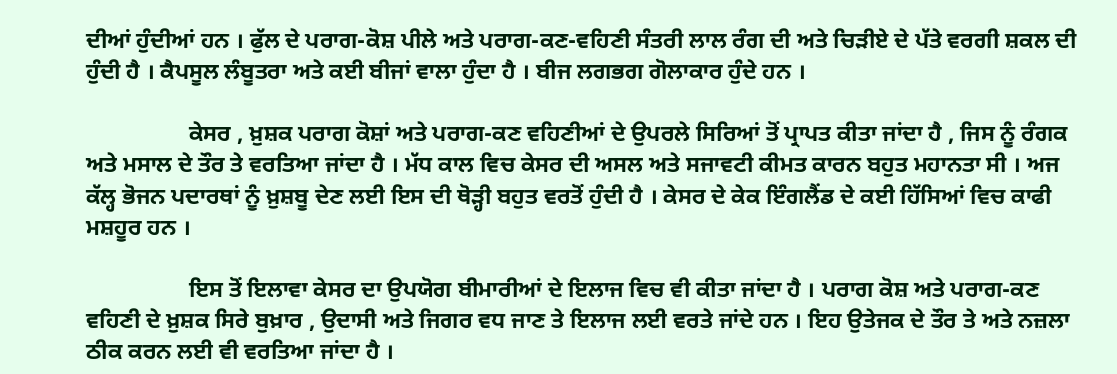ਦੀਆਂ ਹੁੰਦੀਆਂ ਹਨ । ਫੁੱਲ ਦੇ ਪਰਾਗ-ਕੋਸ਼ ਪੀਲੇ ਅਤੇ ਪਰਾਗ-ਕਣ-ਵਹਿਣੀ ਸੰਤਰੀ ਲਾਲ ਰੰਗ ਦੀ ਅਤੇ ਚਿੜੀਏ ਦੇ ਪੱਤੇ ਵਰਗੀ ਸ਼ਕਲ ਦੀ ਹੁੰਦੀ ਹੈ । ਕੈਪਸੂਲ ਲੰਬੂਤਰਾ ਅਤੇ ਕਈ ਬੀਜਾਂ ਵਾਲਾ ਹੁੰਦਾ ਹੈ । ਬੀਜ ਲਗਭਗ ਗੋਲਾਕਾਰ ਹੁੰਦੇ ਹਨ ।

                  ਕੇਸਰ , ਖ਼ੁਸ਼ਕ ਪਰਾਗ ਕੋਸ਼ਾਂ ਅਤੇ ਪਰਾਗ-ਕਣ ਵਹਿਣੀਆਂ ਦੇ ਉਪਰਲੇ ਸਿਰਿਆਂ ਤੋਂ ਪ੍ਰਾਪਤ ਕੀਤਾ ਜਾਂਦਾ ਹੈ , ਜਿਸ ਨੂੰ ਰੰਗਕ ਅਤੇ ਮਸਾਲ ਦੇ ਤੌਰ ਤੇ ਵਰਤਿਆ ਜਾਂਦਾ ਹੈ । ਮੱਧ ਕਾਲ ਵਿਚ ਕੇਸਰ ਦੀ ਅਸਲ ਅਤੇ ਸਜਾਵਟੀ ਕੀਮਤ ਕਾਰਨ ਬਹੁਤ ਮਹਾਨਤਾ ਸੀ । ਅਜ ਕੱਲ੍ਹ ਭੋਜਨ ਪਦਾਰਥਾਂ ਨੂੰ ਖ਼ੁਸ਼ਬੂ ਦੇਣ ਲਈ ਇਸ ਦੀ ਥੋੜ੍ਹੀ ਬਹੁਤ ਵਰਤੋਂ ਹੁੰਦੀ ਹੈ । ਕੇਸਰ ਦੇ ਕੇਕ ਇੰਗਲੈਂਡ ਦੇ ਕਈ ਹਿੱਸਿਆਂ ਵਿਚ ਕਾਫੀ ਮਸ਼ਹੂਰ ਹਨ ।

                  ਇਸ ਤੋਂ ਇਲਾਵਾ ਕੇਸਰ ਦਾ ਉਪਯੋਗ ਬੀਮਾਰੀਆਂ ਦੇ ਇਲਾਜ ਵਿਚ ਵੀ ਕੀਤਾ ਜਾਂਦਾ ਹੈ । ਪਰਾਗ ਕੋਸ਼ ਅਤੇ ਪਰਾਗ-ਕਣ ਵਹਿਣੀ ਦੇ ਖ਼ੁਸ਼ਕ ਸਿਰੇ ਬੁਖ਼ਾਰ , ਉਦਾਸੀ ਅਤੇ ਜਿਗਰ ਵਧ ਜਾਣ ਤੇ ਇਲਾਜ ਲਈ ਵਰਤੇ ਜਾਂਦੇ ਹਨ । ਇਹ ਉਤੇਜਕ ਦੇ ਤੌਰ ਤੇ ਅਤੇ ਨਜ਼ਲਾ ਠੀਕ ਕਰਨ ਲਈ ਵੀ ਵਰਤਿਆ ਜਾਂਦਾ ਹੈ ।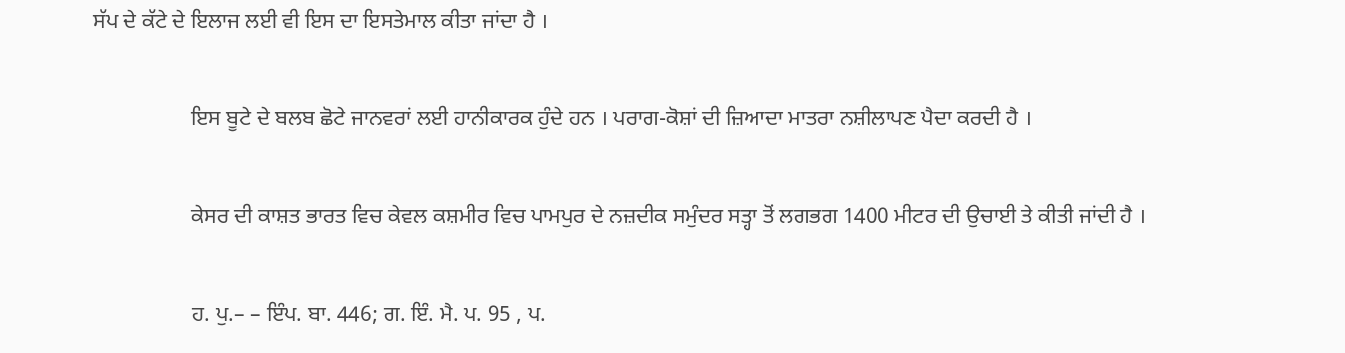ਸੱਪ ਦੇ ਕੱਟੇ ਦੇ ਇਲਾਜ ਲਈ ਵੀ ਇਸ ਦਾ ਇਸਤੇਮਾਲ ਕੀਤਾ ਜਾਂਦਾ ਹੈ ।

                  ਇਸ ਬੂਟੇ ਦੇ ਬਲਬ ਛੋਟੇ ਜਾਨਵਰਾਂ ਲਈ ਹਾਨੀਕਾਰਕ ਹੁੰਦੇ ਹਨ । ਪਰਾਗ-ਕੋਸ਼ਾਂ ਦੀ ਜ਼ਿਆਦਾ ਮਾਤਰਾ ਨਸ਼ੀਲਾਪਣ ਪੈਦਾ ਕਰਦੀ ਹੈ ।

                  ਕੇਸਰ ਦੀ ਕਾਸ਼ਤ ਭਾਰਤ ਵਿਚ ਕੇਵਲ ਕਸ਼ਮੀਰ ਵਿਚ ਪਾਮਪੁਰ ਦੇ ਨਜ਼ਦੀਕ ਸਮੁੰਦਰ ਸਤ੍ਹਾ ਤੋਂ ਲਗਭਗ 1400 ਮੀਟਰ ਦੀ ਉਚਾਈ ਤੇ ਕੀਤੀ ਜਾਂਦੀ ਹੈ ।

                  ਹ. ਪੁ.– – ਇੰਪ. ਬਾ. 446; ਗ. ਇੰ. ਮੈ. ਪ. 95 , ਪ.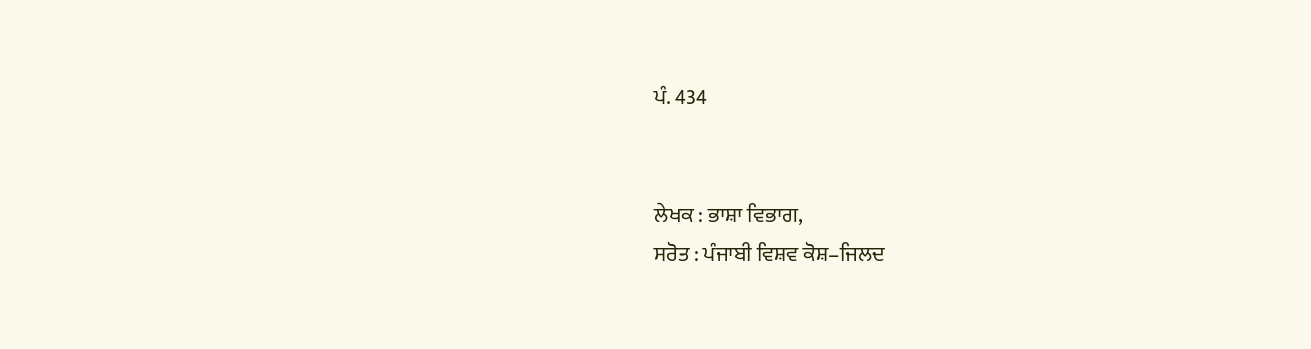ਪੰ. 434


ਲੇਖਕ : ਭਾਸ਼ਾ ਵਿਭਾਗ,
ਸਰੋਤ : ਪੰਜਾਬੀ ਵਿਸ਼ਵ ਕੋਸ਼–ਜਿਲਦ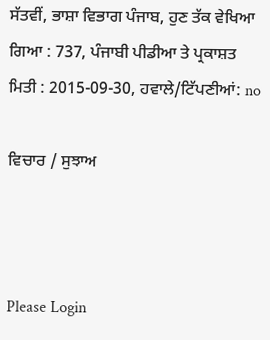ਸੱਤਵੀਂ, ਭਾਸ਼ਾ ਵਿਭਾਗ ਪੰਜਾਬ, ਹੁਣ ਤੱਕ ਵੇਖਿਆ ਗਿਆ : 737, ਪੰਜਾਬੀ ਪੀਡੀਆ ਤੇ ਪ੍ਰਕਾਸ਼ਤ ਮਿਤੀ : 2015-09-30, ਹਵਾਲੇ/ਟਿੱਪਣੀਆਂ: no

ਵਿਚਾਰ / ਸੁਝਾਅ



Please Login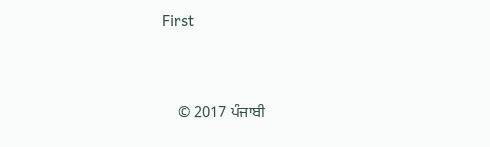First


    © 2017 ਪੰਜਾਬੀ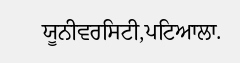ਯੂਨੀਵਰਸਿਟੀ,ਪਟਿਆਲਾ.